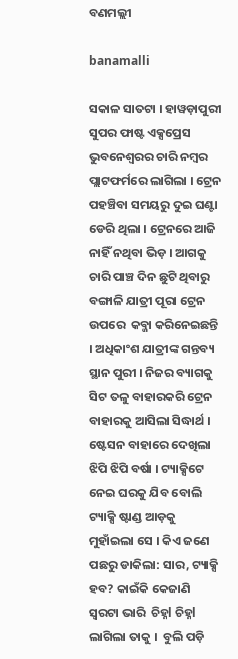ବଣମଲ୍ଲୀ

banamalli

ସକାଳ ସାତଟା । ହାୱଡ଼ାପୁରୀ ସୁପର ଫାଷ୍ଟ ଏକ୍ସପ୍ରେସ ଭୁବନେଶ୍ୱରର ଚାରି ନମ୍ବର ପ୍ଲାଟଫର୍ମରେ ଲାଗିଲା । ଟ୍ରେନ ପହଞ୍ଚିବା ସମୟରୁ ଦୁଇ ଘଣ୍ଟା ଡେରି ଥିଲା । ଟ୍ରେନରେ ଆଜି ନାହିଁ ନଥିବା ଭିଡ଼ । ଆଗକୁ ଚାରି ପାଞ୍ଚ ଦିନ ଛୁଟି ଥିବାରୁ ବଙ୍ଗାଳି ଯାତ୍ରୀ ପୂରା ଟ୍ରେନ ଉପରେ  କବ୍ଜା କରିନେଇଛନ୍ତି । ଅଧିକାଂଶ ଯାତ୍ରୀଙ୍କ ଗନ୍ତବ୍ୟ ସ୍ଥାନ ପୁରୀ । ନିଜର ବ୍ୟାଗକୁ ସିଟ ତଳୁ ବାହାରକରି ଟ୍ରେନ ବାହାରକୁ ଆସିଲା ସିଦ୍ଧାର୍ଥ । ଷ୍ଟେସନ ବାହାରେ ଦେଖିଲା ଝିପି ଝିପି ବର୍ଷା । ଟ୍ୟାକ୍ସିଟେ ନେଇ ଘରକୁ ଯିବ ବୋଲି ଟ୍ୟାକ୍ସି ଷ୍ଟାଣ୍ଡ ଆଡ଼କୁ ମୁହାଁଇଲା ସେ । କିଏ ଜଣେ ପଛରୁ ଡାକିଲା: ସାର, ଟ୍ୟାକ୍ସି ହବ? କାଇଁକି କେଜାଣି ସ୍ୱରଟା ଭାରି  ଚିହ୍ନl ଚିହ୍ନl ଲାଗିଲା ତାକୁ ।  ବୁଲି ପଡ଼ି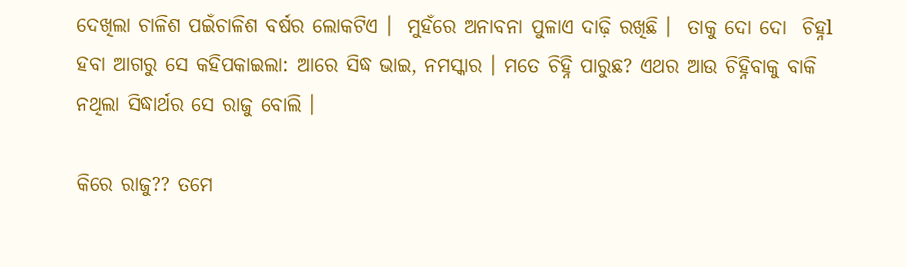ଦେଖିଲା ଚାଳିଶ ପଇଁଚାଳିଶ ବର୍ଷର ଲୋକଟିଏ ।  ମୁହଁରେ ଅନାବନା ପୁଳାଏ ଦାଢ଼ି ରଖିଛି ।  ତାକୁ ଦୋ ଦୋ  ଚିହ୍ନl ହବା ଆଗରୁ ସେ କହିପକାଇଲା: ଆରେ ସିଦ୍ଧ ଭାଇ, ନମସ୍କାର । ମତେ ଚିହ୍ନି ପାରୁଛ? ଏଥର ଆଉ ଚିହ୍ନିବାକୁ ବାକି ନଥିଲା ସିଦ୍ଧାର୍ଥର ସେ ରାଜୁ ବୋଲି ।

କିରେ ରାଜୁ?? ତମେ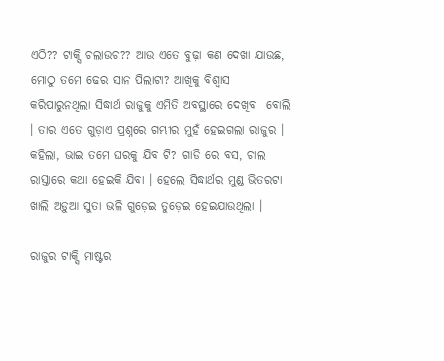ଏଠି?? ଟାକ୍ସି ଚଲାଉଚ?? ଆଉ ଏତେ ବୁଢ଼ା କଣ ଦେଖା ଯାଉଛ, ମୋଠୁ ତମେ ଢେର ସାନ ପିଲାଟା? ଆଖିକୁ ବିଶ୍ୱାସ କରିପାରୁନଥିଲା ସିଦ୍ଧାର୍ଥ ରାଜୁକୁ ଏମିତି ଅବସ୍ଥାରେ ଦେଖିବ  ବୋଲି । ତାର ଏତେ ଗୁଡ଼ାଏ ପ୍ରଶ୍ନରେ ଗମ୍ଭୀର ମୁହଁ ହେଇଗଲା ରାଜୁର । କହିଲା, ଭାଇ ତମେ ଘରକୁ ଯିବ ଟି? ଗାଡି ରେ ବସ, ଚାଲ ରାସ୍ତାରେ କଥା ହେଇକି ଯିବା । ହେଲେ ସିଦ୍ଧାର୍ଥର ମୁଣ୍ଡ ଭିତରଟା ଖାଲି ଅଡ଼ୁଆ ସୁତା ଭଳି ଗୁଡ଼େଇ ତୁଡ଼େଇ ହେଇଯାଉଥିଲା ।

ରାଜୁର ଟାକ୍ସି ମାଷ୍ଟର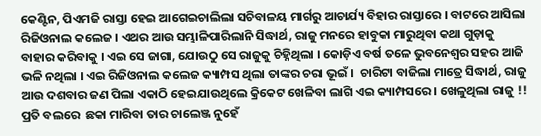କେଣ୍ଟିନ, ପିଏମଜି ରାସ୍ତା ହେଇ ଆଗେଇଚାଲିଲା ସଚିବାଳୟ ମାର୍ଗରୁ ଆଚାର୍ଯ୍ୟ ବିହାର ରାସ୍ତାରେ । ବାଟରେ ଆସିଲା ରିଜିଓନାଲ କଲେଜ । ଏଥର ଆଉ ସମ୍ଭାଳିପାରିଲାନି ସିଦ୍ଧାର୍ଥ, ରାଜୁ ମନରେ ହାବୁକା ମାରୁଥିବା କଥା ଗୁଡ଼ାକୁ ବାହାର କରିବାକୁ । ଏଇ ସେ ଜାଗା, ଯୋଉଠୁ ସେ ରାଜୁକୁ ଚିହ୍ନିଥିଲା । କୋଡ଼ିଏ ବର୍ଷ ତଳେ ଭୁବନେଶ୍ୱର ସହର ଆଜି ଭଳି ନଥିଲା । ଏଇ ରିଜିଓନାଲ କଲେଜ କ୍ୟାମ୍ପସ ଥିଲା ତାଙ୍କର ଚରା ଭୂଇଁ ।  ଚାରିଟା ବାଜିଲା ମାତ୍ରେ ସିଦ୍ଧାର୍ଥ, ରାଜୁ ଆଉ ଦଶବାର ଜଣ ପିଲା ଏକାଠି ହେଇଯାଉଥିଲେ କ୍ରିକେଟ ଖେଳିବା ଲାଗି ଏଇ କ୍ୟାମ୍ପସରେ । ଖେଳୁଥିଲା ରାଜୁ !! ପ୍ରତି ବଲରେ  ଛକା ମାରିବା ତାର ଚାଲେଞ୍ଜ ନୁହେଁ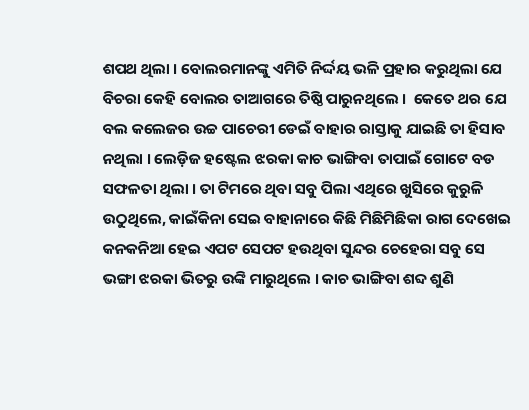ଶପଥ ଥିଲା । ବୋଲରମାନଙ୍କୁ ଏମିତି ନିର୍ଦ୍ଦୟ ଭଳି ପ୍ରହାର କରୁଥିଲା ଯେ ବିଚରା କେହି ବୋଲର ତାଆଗରେ ତିଷ୍ଠି ପାରୁନଥିଲେ ।  କେତେ ଥର ଯେ ବଲ କଲେଜର ଉଚ୍ଚ ପାଚେରୀ ଡେଇଁ ବାହାର ରାସ୍ତାକୁ ଯାଇଛି ତା ହିସାବ ନଥିଲା । ଲେଡ଼ିଜ ହଷ୍ଟେଲ ଝରକା କାଚ ଭାଙ୍ଗିବା ତାପାଇଁ ଗୋଟେ ବଡ ସଫଳତା ଥିଲା । ତା ଟିମରେ ଥିବା ସବୁ ପିଲା ଏଥିରେ ଖୁସିରେ କୁରୁଳି ଉଠୁଥିଲେ, କାଇଁକିନା ସେଇ ବାହାନାରେ କିଛି ମିଛିମିଛିକା ରାଗ ଦେଖେଇ କନକନିଆ ହେଇ ଏପଟ ସେପଟ ହଉଥିବା ସୁନ୍ଦର ଚେହେରା ସବୁ ସେ ଭଙ୍ଗା ଝରକା ଭିତରୁ ଉଙ୍କି ମାରୁଥିଲେ । କାଚ ଭାଙ୍ଗିବା ଶବ୍ଦ ଶୁଣି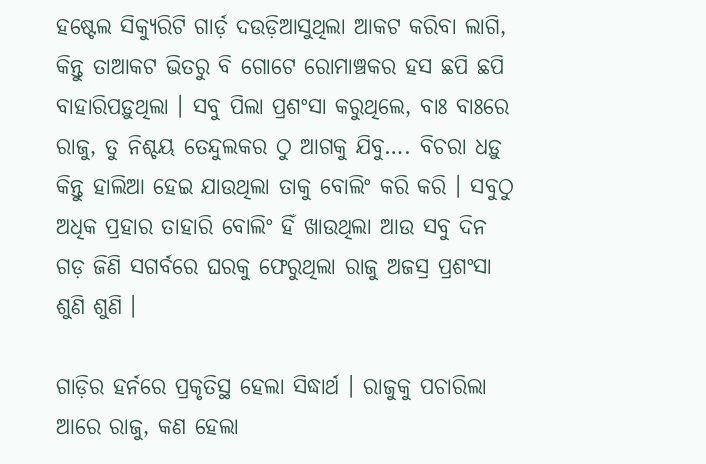ହଷ୍ଟେଲ ସିକ୍ୟୁରିଟି ଗାର୍ଡ଼ ଦଉଡ଼ିଆସୁଥିଲା ଆକଟ କରିବା ଲାଗି, କିନ୍ତୁ ତାଆକଟ ଭିତରୁ ବି ଗୋଟେ ରୋମାଞ୍ଚକର ହସ ଛପି ଛପି ବାହାରିପଡ଼ୁଥିଲା । ସବୁ ପିଲା ପ୍ରଶଂସା କରୁଥିଲେ, ବାଃ ବାଃରେ ରାଜୁ, ତୁ ନିଶ୍ଚୟ ତେନ୍ଦୁଲକର ଠୁ ଆଗକୁ ଯିବୁ…. ବିଚରା ଧଡ଼ୁ କିନ୍ତୁ ହାଲିଆ ହେଇ ଯାଉଥିଲା ତାକୁ ବୋଲିଂ କରି କରି । ସବୁଠୁ ଅଧିକ ପ୍ରହାର ତାହାରି ବୋଲିଂ ହିଁ ଖାଉଥିଲା ଆଉ ସବୁ ଦିନ ଗଡ଼ ଜିଣି ସଗର୍ବରେ ଘରକୁ ଫେରୁଥିଲା ରାଜୁ ଅଜସ୍ର ପ୍ରଶଂସା ଶୁଣି ଶୁଣି ।

ଗାଡ଼ିର ହର୍ନରେ ପ୍ରକୃତିସ୍ଥ ହେଲା ସିଦ୍ଧାର୍ଥ । ରାଜୁକୁ ପଚାରିଲା ଆରେ ରାଜୁ, କଣ ହେଲା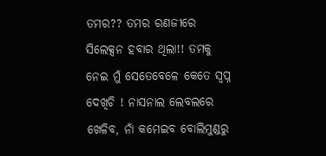ତମର?? ତମର ରଣଜୀରେ ସିଲେକ୍ସନ ହବାର ଥିଲା!! ତମକୁ ନେଇ ମୁଁ ସେତେବେଳେ କେତେ ସ୍ୱପ୍ନ ଦେଖିଚି ! ନାସନାଲ ଲେବଲରେ ଖେଳିବ, ନାଁ କମେଇବ ବୋଲିମୁଣ୍ଡରୁ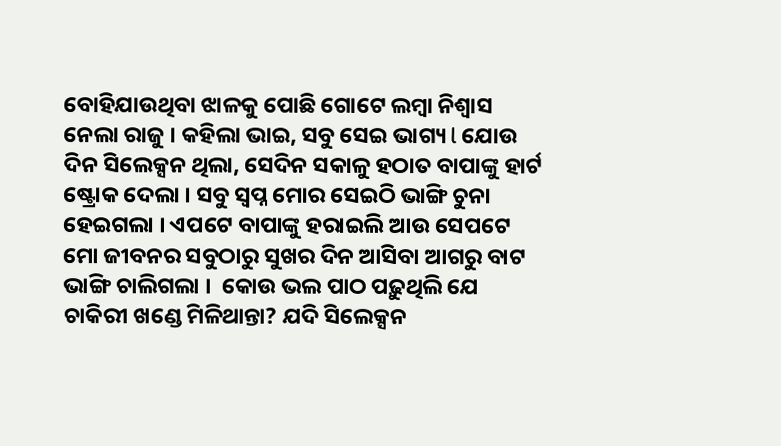ବୋହିଯାଉଥିବା ଝାଳକୁ ପୋଛି ଗୋଟେ ଲମ୍ବା ନିଶ୍ୱାସ ନେଲା ରାଜୁ । କହିଲା ଭାଇ, ସବୁ ସେଇ ଭାଗ୍ୟ l ଯୋଉ ଦିନ ସିଲେକ୍ସନ ଥିଲା, ସେଦିନ ସକାଳୁ ହଠାତ ବାପାଙ୍କୁ ହାର୍ଟ ଷ୍ଟ୍ରୋକ ଦେଲା । ସବୁ ସ୍ୱପ୍ନ ମୋର ସେଇଠି ଭାଙ୍ଗି ଚୁନା ହେଇଗଲା । ଏପଟେ ବାପାଙ୍କୁ ହରାଇଲି ଆଉ ସେପଟେ ମୋ ଜୀବନର ସବୁଠାରୁ ସୁଖର ଦିନ ଆସିବା ଆଗରୁ ବାଟ ଭାଙ୍ଗି ଚାଲିଗଲା ।  କୋଉ ଭଲ ପାଠ ପଢ଼ୁଥିଲି ଯେ ଚାକିରୀ ଖଣ୍ଡେ ମିଳିଥାନ୍ତା? ଯଦି ସିଲେକ୍ସନ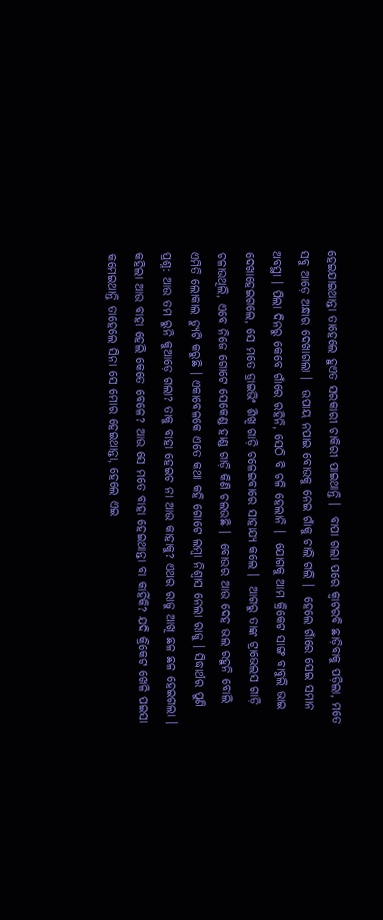ହେଇଯାଇଥାନ୍ତା ତାହେଲେ ହୁଏତ ସରକାରୀ ଚାକିରୀ ପାଇଥାନ୍ତି ।  ବାପା ଗଲା ପରେ କ୍ଵାଟରବି ଛାଡ଼ିବାକୁ ପଡ଼ିଲା, ମତେ ସବୁ ଆଡ଼େ ଅନ୍ଧାର ଦେଖାଗଲା ।  ଉପାୟ ନପାଇ ବୋଉକୁ ନେଇ ଗାଁକୁ ଚାଲି ଗଲି ।  ହେଲେ ଗାଁରେ ସେଇ ସମାନ ଅବସ୍ଥା । ପିଲା ଦିନରୁ କେବେ ଗାଁରେ ରହିନି, ସେଠି ବି ଚଳି ହେଲାନି ।  ଯୋଗକୁ ଆମ କ୍ରିକେଟ ସାଙ୍ଗ ବାବୁଲି ଭାଇ ଦେଖାହେଇଗଲେ, ସେ ମତେ ଡ୍ରାଇଭିଂ ଶିଖି ଗାଡ଼ି ଚଳେଇବାରେ ସାହାଯ୍ୟ କଲେ ।  ଆଗରୁ ତାଙ୍କ ଟ୍ରାଭେଲସ ଗାଡ଼ି ଚଳାଉଥିଲି, ଏବେ ନିଜେ ଗୋଟେ ସେକେଣ୍ଡ ହାଣ୍ଡ ଗାଡ଼ି କିଣି ଚଲଉଛି ।  ବୋଉର ଆଉ ଦେହ ଭଲ ରହୁନି ବୋଲି ଏମିତି ଲୋକାଲ ଡ୍ୟୁଟି କରୁଛି । ଏକାବେଳକେ ଏତେ କଥା କହି ଗୋଟେ ଲମ୍ବା ନିଶ୍ୱାସ ନେଲା ରାଜୁ । ସିଦ୍ଧାର୍ଥର ପୁଣି ପ୍ରଶ୍ନ: ଆଉ ତମ ରୁନି କୁଆଡ଼େ ଗଲା? ତାକୁ ବାହା ହେଇଚ ନା ଆଉ କାହାକୁ? ଏଥର ରାଜୁ ଆଖି ଛଳ ଛଳ ହେଇଗଲା । କହିଲା ଆଉ ବାହା ହେଲି କେତେ ବେଳେ? ଆଉ ସେ ମତେ ବାହା ହେଇଥାନ୍ତା ବା କାହିଁକି? ଯଦି କ୍ରିକେଟ ଖେଳି ପଇସା କମେଇଥାନ୍ତି ତାହେଲେ ସିନା ସେ ମୋର ହେଇଥାନ୍ତା, ହେଲେ ଏଇ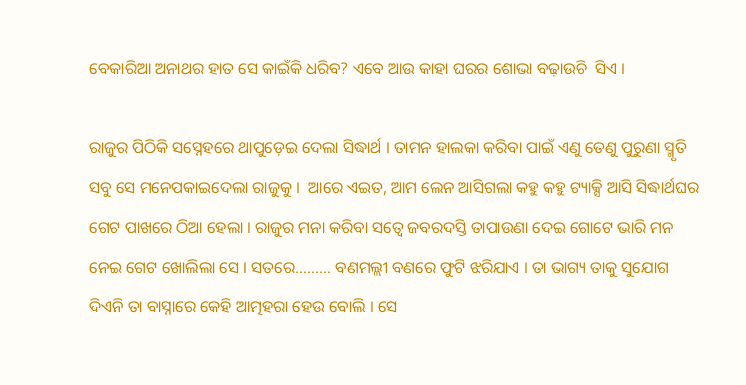ବେକାରିଆ ଅନାଥର ହାତ ସେ କାଇଁକି ଧରିବ? ଏବେ ଆଉ କାହା ଘରର ଶୋଭା ବଢ଼ାଉଚି  ସିଏ ।

ରାଜୁର ପିଠିକି ସସ୍ନେହରେ ଥାପୁଡ଼େଇ ଦେଲା ସିଦ୍ଧାର୍ଥ । ତାମନ ହାଲକା କରିବା ପାଇଁ ଏଣୁ ତେଣୁ ପୁରୁଣା ସ୍ମୃତି ସବୁ ସେ ମନେପକାଇଦେଲା ରାଜୁକୁ ।  ଆରେ ଏଇତ, ଆମ ଲେନ ଆସିଗଲା କହୁ କହୁ ଟ୍ୟାକ୍ସି ଆସି ସିଦ୍ଧାର୍ଥଘର ଗେଟ ପାଖରେ ଠିଆ ହେଲା । ରାଜୁର ମନା କରିବା ସତ୍ୱେ ଜବରଦସ୍ତି ତାପାଉଣା ଦେଇ ଗୋଟେ ଭାରି ମନ ନେଇ ଗେଟ ଖୋଲିଲା ସେ । ସତରେ……… ବଣମଲ୍ଲୀ ବଣରେ ଫୁଟି ଝରିଯାଏ । ତା ଭାଗ୍ୟ ତାକୁ ସୁଯୋଗ ଦିଏନି ତା ବାସ୍ନାରେ କେହି ଆତ୍ମହରା ହେଉ ବୋଲି । ସେ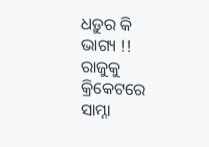ଧଡ଼ୁର କି ଭାଗ୍ୟ !! ରାଜୁକୁ କ୍ରିକେଟରେ ସାମ୍ନା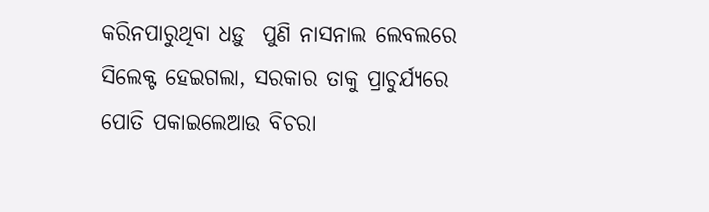କରିନପାରୁଥିବା ଧଡ଼ୁ  ପୁଣି ନାସନାଲ ଲେବଲରେ ସିଲେକ୍ଟ ହେଇଗଲା, ସରକାର ତାକୁ ପ୍ରାଚୁର୍ଯ୍ୟରେ ପୋତି ପକାଇଲେଆଉ ବିଚରା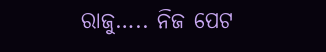ରାଜୁ….. ନିଜ ପେଟ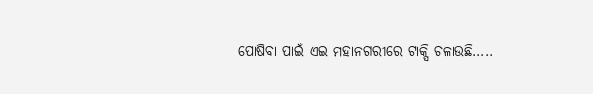ପୋଷିବା ପାଇଁ ଏଇ ମହାନଗରୀରେ ଟାକ୍ସି ଚଳାଉଛି…..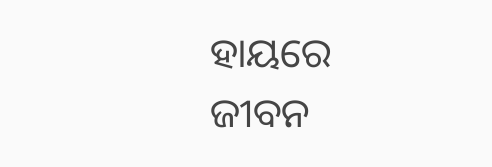ହାୟରେ ଜୀବନ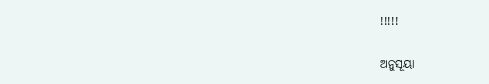!!!!!

ଅନୁସୂୟା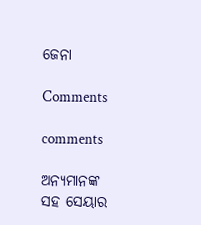ଜେନା

Comments

comments

ଅନ୍ୟମାନଙ୍କ ସହ ସେୟାର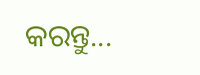କରନ୍ତୁ...